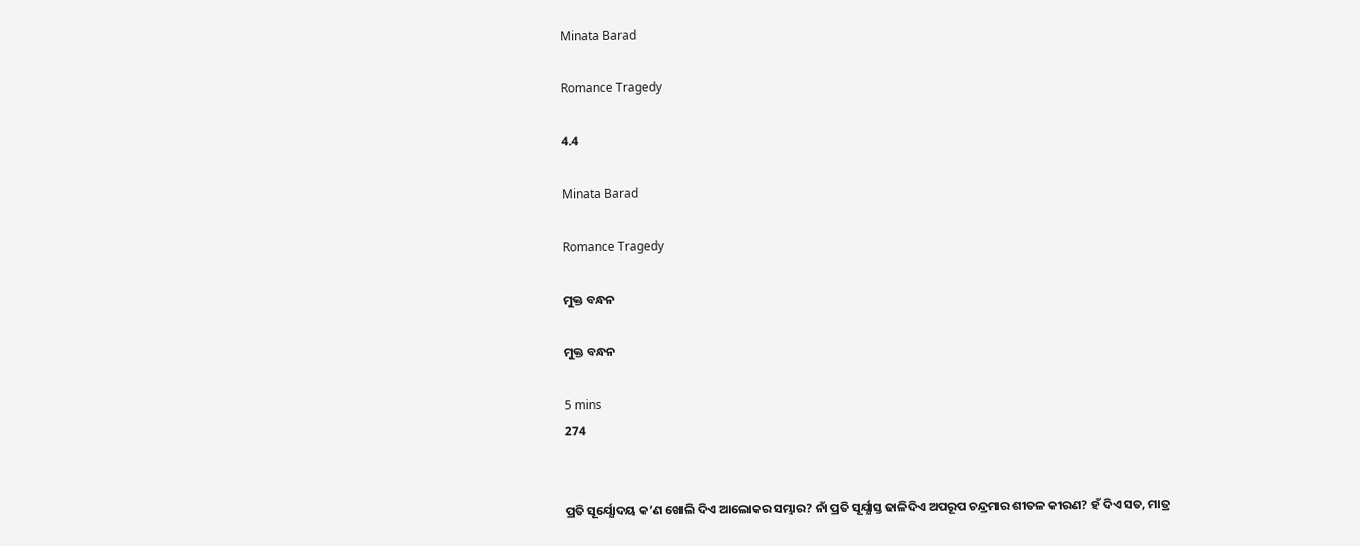Minata Barad

Romance Tragedy

4.4

Minata Barad

Romance Tragedy

ମୁକ୍ତ ବନ୍ଧନ

ମୁକ୍ତ ବନ୍ଧନ

5 mins
274


ପ୍ରତି ସୂର୍ଯ୍ଯୋଦୟ କ’ଣ ଖୋଲି ଦିଏ ଆଲୋକର ସମ୍ଭାର? ନାଁ ପ୍ରତି ସୂର୍ଯ୍ଯାସ୍ତ ଢାଳିଦିଏ ଅପରୂପ ଚନ୍ଦ୍ରମାର ଶୀତଳ କୀରଣ? ହଁ ଦିଏ ସତ, ମାତ୍ର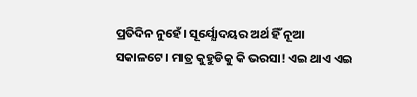ପ୍ରତିଦିନ ନୁହେଁ। ସୂର୍ଯ୍ଯୋଦୟର ଅର୍ଥ ହିଁ ନୂଆ ସକାଳଟେ। ମାତ୍ର କୁହୁଡିକୁ କି ଭରସା! ଏଇ ଥାଏ ଏଇ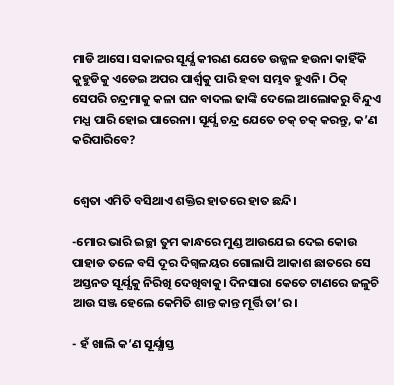ମାଡି ଆସେ। ସକାଳର ସୂର୍ଯ୍ଯ କୀରଣ ଯେତେ ଉଜ୍ଜଳ ହଉନା କାହିଁକି କୁହୁଡିକୁ ଏଡେଇ ଅପର ପାର୍ଶ୍ୱକୁ ପାରି ହବା ସମ୍ଭବ ହୁଏନି। ଠିକ୍ ସେପରି ଚନ୍ଦ୍ରମାକୁ କଳା ଘନ ବାଦଲ ଢାଙ୍କି ଦେଲେ ଆଲୋକରୁ ବିନ୍ଦୁଏ ମଧ୍ଯ ପାରି ହୋଇ ପାରେନା। ସୂର୍ଯ୍ଯ ଚନ୍ଦ୍ର ଯେତେ ଚକ୍ ଚକ୍ କରନ୍ତୁ, କ’ଣ କରିପାରିବେ?


ଶ୍ୱେତା ଏମିତି ବସିଥାଏ ଶକ୍ତିର ହାତରେ ହାତ ଛନ୍ଦି।

-ମୋର ଭାରି ଇଚ୍ଛା ତୁମ କାନ୍ଧରେ ମୁଣ୍ଡ ଆଉଯେଇ ଦେଇ କୋଉ ପାହାଡ ତଳେ ବସି ଦୂର ଦିଗ୍ବଳୟର ଗୋଲାପି ଆକାଶ ଛାତରେ ସେ ଅସ୍ତନତ ସୂର୍ଯ୍ଯକୁ ନିରିଖି ଦେଖିବାକୁ। ଦିନସାରା କେତେ ଟାଣରେ ଜଳୁଚି ଆଉ ସଞ୍ଜ ହେଲେ କେମିତି ଶାନ୍ତ କାନ୍ତ ମୂର୍ତ୍ତି ତା’ର।

- ହଁ ଖାଲି କ’ଣ ସୂର୍ଯ୍ଯାସ୍ତ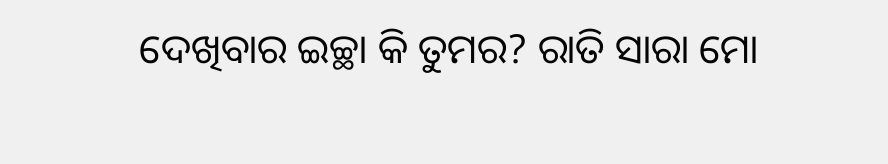ଦେଖିବାର ଇଚ୍ଛା କି ତୁମର? ରାତି ସାରା ମୋ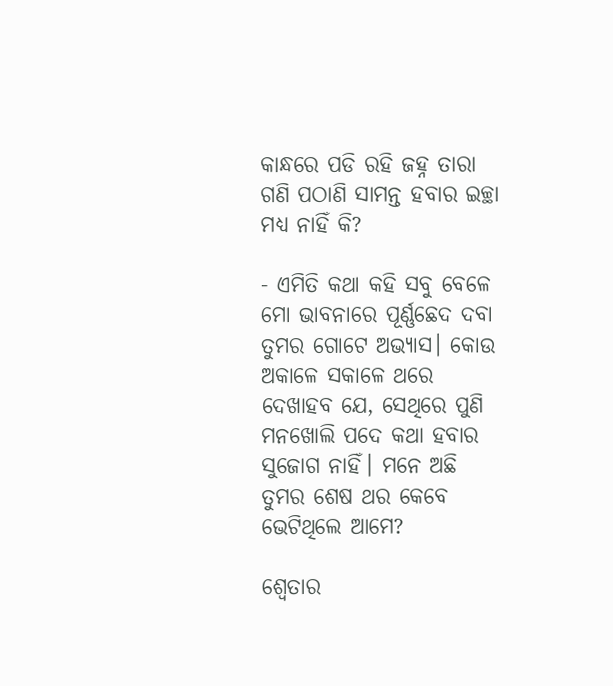କାନ୍ଧରେ ପଡି ରହି ଜହ୍ନ ତାରା ଗଣି ପଠାଣି ସାମନ୍ତ ହବାର ଇଚ୍ଛା ମଧ୍ଯ ନାହିଁ କି?

- ଏମିତି କଥା କହି ସବୁ ବେଳେ ମୋ ଭାବନାରେ ପୂର୍ଣ୍ଣଛେଦ ଦବା ତୁମର ଗୋଟେ ଅଭ୍ଯାସ। କୋଉ ଅକାଳେ ସକାଳେ ଥରେ ଦେଖାହବ ଯେ, ସେଥିରେ ପୁଣି ମନଖୋଲି ପଦେ କଥା ହବାର ସୁଜୋଗ ନାହିଁ। ମନେ ଅଛି ତୁମର ଶେଷ ଥର କେବେ ଭେଟିଥିଲେ ଆମେ?

ଶ୍ୱେତାର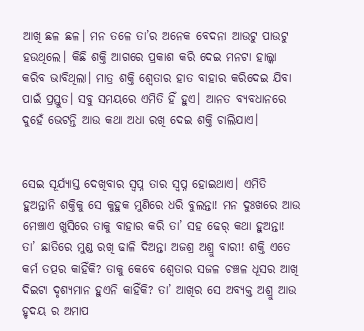ଆଖି ଛଳ ଛଳ। ମନ ତଳେ ତା’ର ଅନେକ ବେଦନା ଆଉଟୁ ପାଉଟୁ ହଉଥିଲେ। କିଛି ଶକ୍ତି ଆଗରେ ପ୍ରକାଶ କରି ଦେଇ ମନଟା ହାଲ୍କା କରିବ ଭାବିଥିଲା। ମାତ୍ର ଶକ୍ତି ଶ୍ୱେତାର ହାତ ବାହାର କରିଦେଇ ଯିବା ପାଇଁ ପ୍ରସ୍ତୁତ। ସବୁ ସମୟରେ ଏମିତି ହିଁ ହୁଏ। ଆନତ ବ୍ଯବଧାନରେ ଦୁହେଁ ଭେଟନ୍ତି ଆଉ କଥା ଅଧା ରଖି ଦେଇ ଶକ୍ତି ଚାଲିଯାଏ।


ସେଇ ସୂର୍ଯ୍ଯାସ୍ତ ଦେଖିବାର ସ୍ୱପ୍ନ ତାର ସ୍ୱପ୍ନ ହୋଇଥାଏ। ଏମିତି ହୁଅନ୍ତାନି ଶକ୍ତିକୁ ସେ କୁହୁକ ମୁଣିରେ ଧରି ବୁଲନ୍ତା! ମନ ଦୁଃଖରେ ଆଉ ମେଞ୍ଚାଏ ଖୁସିରେ ତାକୁ ବାହାର କରି ତା’ ସହ ଢେର୍ କଥା ହୁଅନ୍ତା! ତା’ ଛାତିରେ ମୁଣ୍ଡ ରଖି ଢାଳି ଦିଅନ୍ତା ଅଜଶ୍ର ଅଶ୍ରୁ ବାରୀ! ଶକ୍ତି ଏତେ କର୍ମ ତତ୍ପର କାହିଁକି? ତାକୁ କେବେ ଶ୍ୱେତାର ସଜଳ ଚଞ୍ଚଳ ଧୂସର ଆଖି ଦିଇଟା ଦୃଶ୍ଯମାନ ହୁଏନି କାହିଁକି? ତା’ ଆଖିର ସେ ଅବ୍ଯକ୍ତ ଅଶ୍ରୁ ଆଉ ହୃଦୟ ର ଅମାପ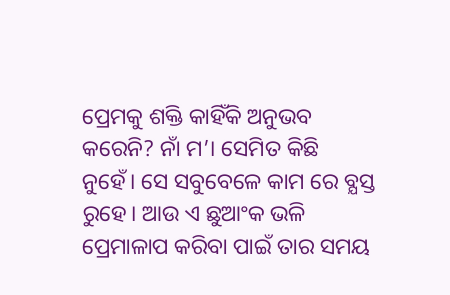ପ୍ରେମକୁ ଶକ୍ତି କାହିଁକି ଅନୁଭବ କରେନି? ନାଁ ମ’। ସେମିତ କିଛି ନୁହେଁ। ସେ ସବୁବେଳେ କାମ ରେ ବ୍ଯସ୍ତ ରୁହେ। ଆଉ ଏ ଛୁଆଂକ ଭଳି ପ୍ରେମାଳାପ କରିବା ପାଇଁ ତାର ସମୟ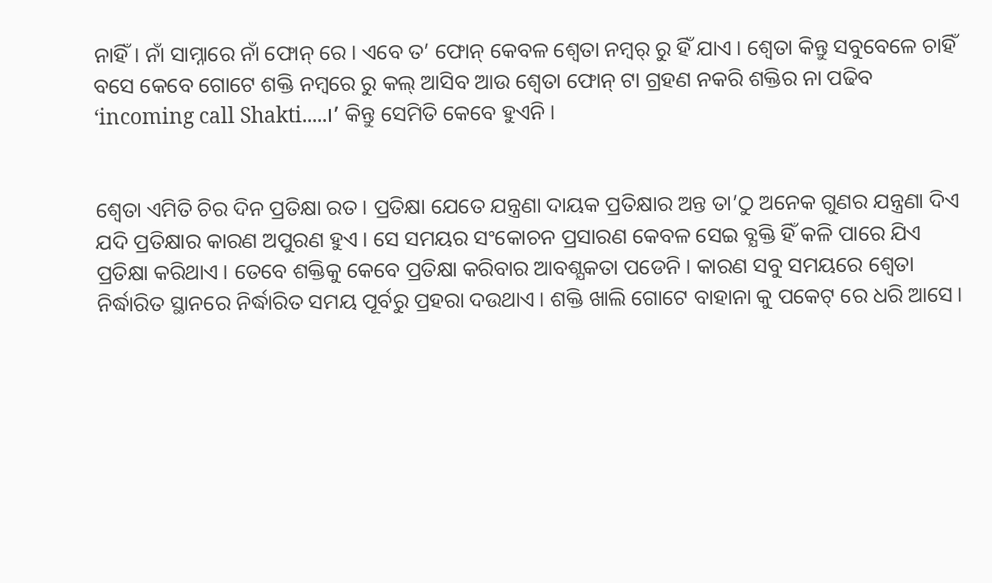ନାହିଁ। ନାଁ ସାମ୍ନାରେ ନାଁ ଫୋନ୍ ରେ। ଏବେ ତ’ ଫୋନ୍ କେବଳ ଶ୍ୱେତା ନମ୍ୱର୍ ରୁ ହିଁ ଯାଏ। ଶ୍ୱେତା କିନ୍ତୁ ସବୁବେଳେ ଚାହିଁ ବସେ କେବେ ଗୋଟେ ଶକ୍ତି ନମ୍ୱରେ ରୁ କଲ୍ ଆସିବ ଆଉ ଶ୍ୱେତା ଫୋନ୍ ଟା ଗ୍ରହଣ ନକରି ଶକ୍ତିର ନା ପଢିବ ‘incoming call Shakti.....।’ କିନ୍ତୁ ସେମିତି କେବେ ହୁଏନି।


ଶ୍ୱେତା ଏମିତି ଚିର ଦିନ ପ୍ରତିକ୍ଷା ରତ। ପ୍ରତିକ୍ଷା ଯେତେ ଯନ୍ତ୍ରଣା ଦାୟକ ପ୍ରତିକ୍ଷାର ଅନ୍ତ ତା’ଠୁ ଅନେକ ଗୁଣର ଯନ୍ତ୍ରଣା ଦିଏ ଯଦି ପ୍ରତିକ୍ଷାର କାରଣ ଅପୁରଣ ହୁଏ। ସେ ସମୟର ସଂକୋଚନ ପ୍ରସାରଣ କେବଳ ସେଇ ବ୍ଯକ୍ତି ହିଁ କଳି ପାରେ ଯିଏ ପ୍ରତିକ୍ଷା କରିଥାଏ। ତେବେ ଶକ୍ତିକୁ କେବେ ପ୍ରତିକ୍ଷା କରିବାର ଆବଶ୍ଯକତା ପଡେନି। କାରଣ ସବୁ ସମୟରେ ଶ୍ୱେତା ନିର୍ଦ୍ଧାରିତ ସ୍ଥାନରେ ନିର୍ଦ୍ଧାରିତ ସମୟ ପୂର୍ବରୁ ପ୍ରହରା ଦଉଥାଏ। ଶକ୍ତି ଖାଲି ଗୋଟେ ବାହାନା କୁ ପକେଟ୍ ରେ ଧରି ଆସେ।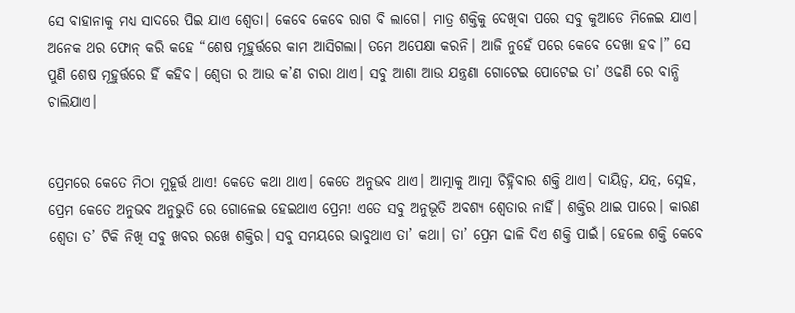ସେ ବାହାନାକୁ ମଧ୍ଯ ସାଦରେ ପିଇ ଯାଏ ଶ୍ୱେତା। କେବେ କେବେ ରାଗ ବି ଲାଗେ। ମାତ୍ର ଶକ୍ତିକୁ ଦେଖିବା ପରେ ସବୁ କୁଆଡେ ମିଳେଇ ଯାଏ। ଅନେକ ଥର ଫୋନ୍ କରି କହେ “ଶେଷ ମୂହୁର୍ତ୍ତରେ କାମ ଆସିଗଲା। ତମେ ଅପେକ୍ଷା କରନି। ଆଜି ନୁହେଁ ପରେ କେବେ ଦେଖା ହବ।” ସେ ପୁଣି ଶେଷ ମୂହୁର୍ତ୍ତରେ ହିଁ କହିବ। ଶ୍ୱେତା ର ଆଉ କ’ଣ ଚାରା ଥାଏ। ସବୁ ଆଶା ଆଉ ଯନ୍ତ୍ରଣା ଗୋଟେଇ ପୋଟେଇ ତା’ ଓଢଣି ରେ ବାନ୍ଧି ଚାଲିଯାଏ।


ପ୍ରେମରେ କେତେ ମିଠା ମୁହୂର୍ତ୍ତ ଥାଏ! କେତେ କଥା ଥାଏ। କେତେ ଅନୁଭବ ଥାଏ। ଆତ୍ମାକୁ ଆତ୍ମା ଚିହ୍ନିବାର ଶକ୍ତି ଥାଏ। ଦାୟିତ୍ୱ, ଯତ୍ନ, ସ୍ନେହ, ପ୍ରେମ କେତେ ଅନୁଭବ ଅନୁଭୁତି ରେ ଗୋଳେଇ ହେଇଥାଏ ପ୍ରେମ! ଏତେ ସବୁ ଅନୁଭୂତି ଅବଶ୍ଯ ଶ୍ୱେତାର ନାହିଁ। ଶକ୍ତିର ଥାଇ ପାରେ। କାରଣ ଶ୍ୱେତା ତ’ ଟିକି ନିଖି ସବୁ ଖବର ରଖେ ଶକ୍ତିର। ସବୁ ସମୟରେ ଭାବୁଥାଏ ତା’ କଥା। ତା’ ପ୍ରେମ ଢାଳି ଦିଏ ଶକ୍ତି ପାଇଁ। ହେଲେ ଶକ୍ତି କେବେ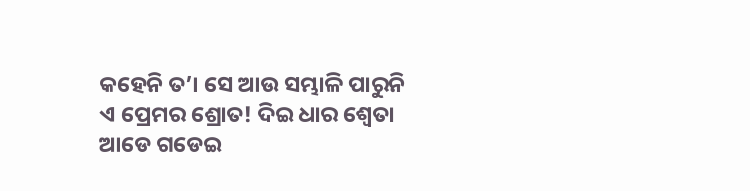କହେନି ତ’। ସେ ଆଉ ସମ୍ଭାଳି ପାରୁନି ଏ ପ୍ରେମର ଶ୍ରୋତ! ଦିଇ ଧାର ଶ୍ୱେତା ଆଡେ ଗଡେଇ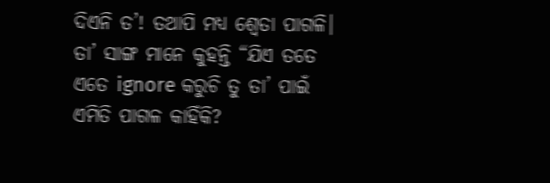ଦିଏନି ତ’! ତଥାପି ମଧ୍ଯ ଶ୍ୱେତା ପାଗଳି। ତା’ ସାଙ୍ଗ ମାନେ କୁହନ୍ତି “ଯିଏ ତତେ ଏତେ ignore କରୁଚି ତୁ ତା’ ପାଇଁ ଏମିତି ପାଗଳ କାହିଁକି?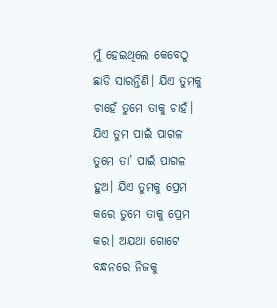ମୁଁ ହେଇଥିଲେ କେବେଠୁ ଛାଡି ସାରନ୍ତିଣି। ଯିଏ ତୁମକୁ ଚାହେଁ ତୁମେ ତାକୁ ଚାହଁ। ଯିଏ ତୁମ ପାଇଁ ପାଗଳ ତୁମେ ତା’ ପାଇଁ ପାଗଳ ହୁଅ। ଯିଏ ତୁମକୁ ପ୍ରେମ କରେ ତୁମେ ତାକୁ ପ୍ରେମ କର। ଅଯଥା ଗୋଟେ ବନ୍ଧନରେ ନିଜକୁ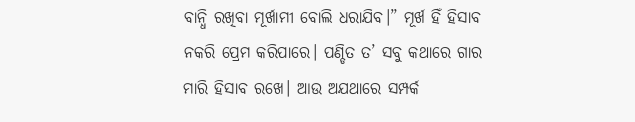ବାନ୍ଧି ରଖିବା ମୂର୍ଖାମୀ ବୋଲି ଧରାଯିବ।” ମୂର୍ଖ ହିଁ ହିସାବ ନକରି ପ୍ରେମ କରିପାରେ। ପଣ୍ଡିତ ତ’ ସବୁ କଥାରେ ଗାର ମାରି ହିସାବ ରଖେ। ଆଉ ଅଯଥାରେ ସମ୍ପର୍କ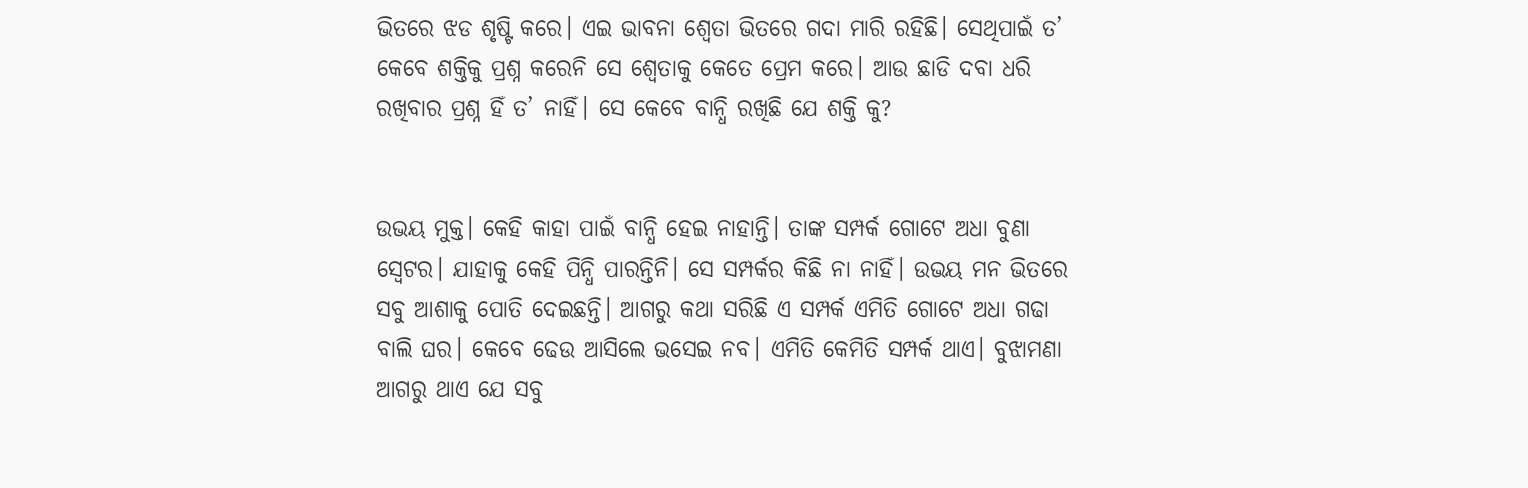ଭିତରେ ଝଡ ଶୃଷ୍ଟି କରେ। ଏଇ ଭାବନା ଶ୍ୱେତା ଭିତରେ ଗଦା ମାରି ରହିଛି। ସେଥିପାଇଁ ତ’ କେବେ ଶକ୍ତିକୁ ପ୍ରଶ୍ନ କରେନି ସେ ଶ୍ୱେତାକୁ କେତେ ପ୍ରେମ କରେ। ଆଉ ଛାଡି ଦବା ଧରି ରଖିବାର ପ୍ରଶ୍ନ ହିଁ ତ’ ନାହିଁ। ସେ କେବେ ବାନ୍ଧି ରଖିଛି ଯେ ଶକ୍ତି କୁ?


ଉଭୟ ମୁକ୍ତ। କେହି କାହା ପାଇଁ ବାନ୍ଧି ହେଇ ନାହାନ୍ତି। ତାଙ୍କ ସମ୍ପର୍କ ଗୋଟେ ଅଧା ବୁଣା ସ୍ୱେଟର। ଯାହାକୁ କେହି ପିନ୍ଧି ପାରନ୍ତିନି। ସେ ସମ୍ପର୍କର କିଛି ନା ନାହିଁ। ଉଭୟ ମନ ଭିତରେ ସବୁ ଆଶାକୁ ପୋତି ଦେଇଛନ୍ତି। ଆଗରୁ କଥା ସରିଛି ଏ ସମ୍ପର୍କ ଏମିତି ଗୋଟେ ଅଧା ଗଢା ବାଲି ଘର। କେବେ ଢେଉ ଆସିଲେ ଭସେଇ ନବ। ଏମିତି କେମିତି ସମ୍ପର୍କ ଥାଏ। ବୁଝାମଣା ଆଗରୁ ଥାଏ ଯେ ସବୁ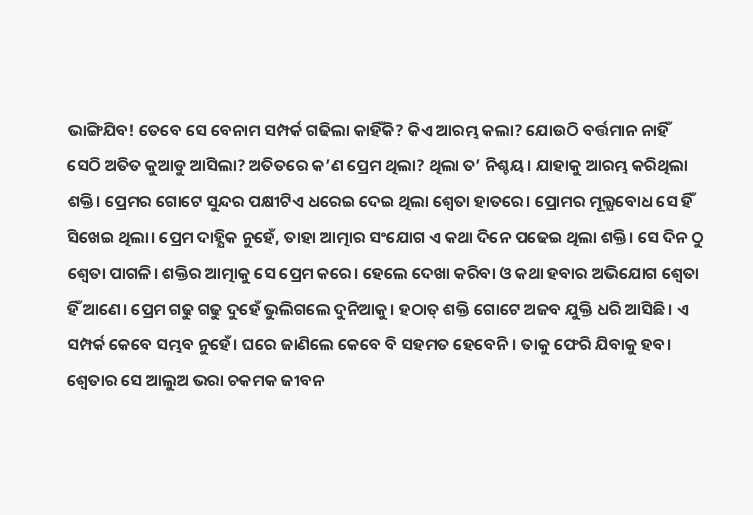ଭାଙ୍ଗିଯିବ! ତେବେ ସେ ବେନାମ ସମ୍ପର୍କ ଗଢିଲା କାହିଁକି? କିଏ ଆରମ୍ଭ କଲା? ଯୋଉଠି ବର୍ତ୍ତମାନ ନାହିଁ ସେଠି ଅତିତ କୁଆଡୁ ଆସିଲା? ଅତିତରେ କ’ଣ ପ୍ରେମ ଥିଲା? ଥିଲା ତ’ ନିଶ୍ଚୟ। ଯାହାକୁ ଆରମ୍ଭ କରିଥିଲା ଶକ୍ତି। ପ୍ରେମର ଗୋଟେ ସୁନ୍ଦର ପକ୍ଷୀଟିଏ ଧରେଇ ଦେଇ ଥିଲା ଶ୍ୱେତା ହାତରେ। ପ୍ରୋମର ମୂଲ୍ଯବୋଧ ସେ ହିଁ ସିଖେଇ ଥିଲା। ପ୍ରେମ ଦାହ୍ଯିକ ନୁହେଁ, ତାହା ଆତ୍ମାର ସଂଯୋଗ ଏ କଥା ଦିନେ ପଢେଇ ଥିଲା ଶକ୍ତି। ସେ ଦିନ ଠୁ ଶ୍ୱେତା ପାଗଳି। ଶକ୍ତିର ଆତ୍ମାକୁ ସେ ପ୍ରେମ କରେ। ହେଲେ ଦେଖା କରିବା ଓ କଥା ହବାର ଅଭିଯୋଗ ଶ୍ୱେତା ହିଁ ଆଣେ। ପ୍ରେମ ଗଢୁ ଗଢୁ ଦୁହେଁ ଭୁଲିଗଲେ ଦୁନିଆକୁ। ହଠାତ୍ ଶକ୍ତି ଗୋଟେ ଅଜବ ଯୁକ୍ତି ଧରି ଆସିଛି। ଏ ସମ୍ପର୍କ କେବେ ସମ୍ଭବ ନୁହେଁ। ଘରେ ଜାଣିଲେ କେବେ ବି ସହମତ ହେବେନି। ତାକୁ ଫେରି ଯିବାକୁ ହବ। ଶ୍ୱେତାର ସେ ଆଲୁଅ ଭରା ଚକମକ ଜୀବନ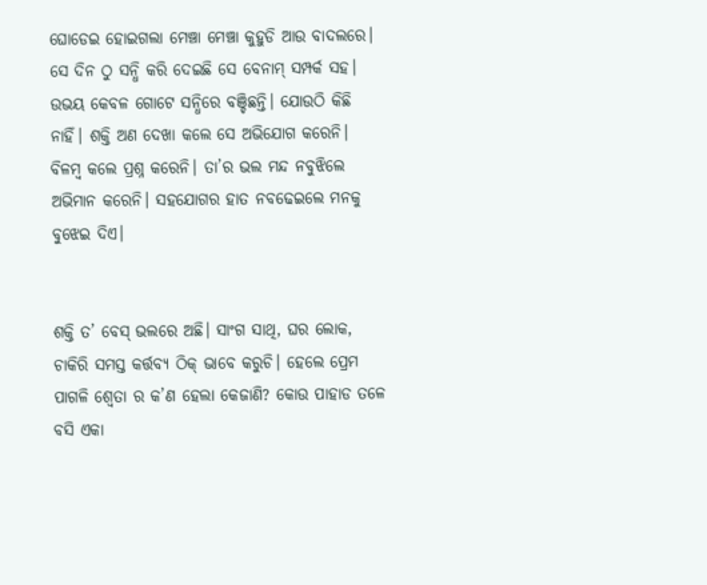ଘୋଡେଇ ହୋଇଗଲା ମେଞ୍ଚା ମେଞ୍ଚା କୁହୁଡି ଆଉ ବାଦଲରେ। ସେ ଦିନ ଠୁ ସନ୍ଧି କରି ଦେଇଛି ସେ ବେନାମ୍ ସମ୍ପର୍କ ସହ। ଉଭୟ କେବଳ ଗୋଟେ ସନ୍ଧିରେ ବଞ୍ଚିଛନ୍ତି। ଯୋଉଠି କିଛି ନାହିଁ। ଶକ୍ତି ଅଣ ଦେଖା କଲେ ସେ ଅଭିଯୋଗ କରେନି। ବିଳମ୍ୱ କଲେ ପ୍ରଶ୍ନ କରେନି। ତା’ର ଭଲ ମନ୍ଦ ନବୁଝିଲେ ଅଭିମାନ କରେନି। ସହଯୋଗର ହାତ ନବଢେଇଲେ ମନକୁ ବୁଝେଇ ଦିଏ।


ଶକ୍ତି ତ’ ବେସ୍ ଭଲରେ ଅଛି। ସାଂଗ ସାଥି, ଘର ଲୋକ, ଚାକିରି ସମସ୍ତ କର୍ତ୍ତବ୍ଯ ଠିକ୍ ଭାବେ କରୁଚି। ହେଲେ ପ୍ରେମ ପାଗଳି ଶ୍ୱେତା ର କ’ଣ ହେଲା କେଜାଣି? କୋଉ ପାହାଡ ତଳେ ବସି ଏକା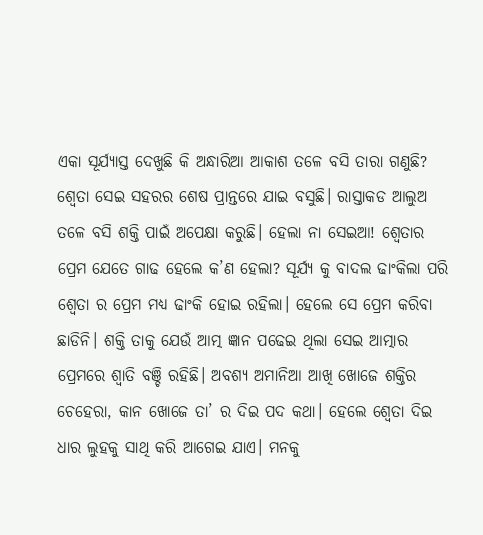ଏକା ସୂର୍ଯ୍ଯାସ୍ତ ଦେଖୁଛି କି ଅନ୍ଧାରିଆ ଆକାଶ ତଳେ ବସି ତାରା ଗଣୁଛି? ଶ୍ୱେତା ସେଇ ସହରର ଶେଷ ପ୍ରାନ୍ତରେ ଯାଇ ବସୁଛି। ରାସ୍ତାକଡ ଆଲୁଅ ତଳେ ବସି ଶକ୍ତି ପାଇଁ ଅପେକ୍ଷା କରୁଛି। ହେଲା ନା ସେଇଆ! ଶ୍ୱେତାର ପ୍ରେମ ଯେତେ ଗାଢ ହେଲେ କ’ଣ ହେଲା? ସୂର୍ଯ୍ଯ କୁ ବାଦଲ ଢାଂକିଲା ପରି ଶ୍ୱେତା ର ପ୍ରେମ ମଧ୍ଯ ଢାଂକି ହୋଇ ରହିଲା। ହେଲେ ସେ ପ୍ରେମ କରିବା ଛାଡିନି। ଶକ୍ତି ତାକୁ ଯେଉଁ ଆତ୍ମ ଜ୍ଞାନ ପଢେଇ ଥିଲା ସେଇ ଆତ୍ମାର ପ୍ରେମରେ ଶ୍ୱାତି ବଞ୍ଚି ରହିଛି। ଅବଶ୍ଯ ଅମାନିଆ ଆଖି ଖୋଜେ ଶକ୍ତିର ଚେହେରା, କାନ ଖୋଜେ ତା’ ର ଦିଇ ପଦ କଥା। ହେଲେ ଶ୍ୱେତା ଦିଇ ଧାର ଲୁହକୁ ସାଥି କରି ଆଗେଇ ଯାଏ। ମନକୁ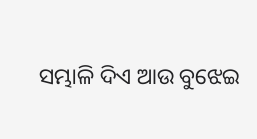ସମ୍ଭାଳି ଦିଏ ଆଉ ବୁଝେଇ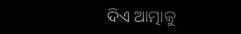ଦିଏ ଆତ୍ମାକୁ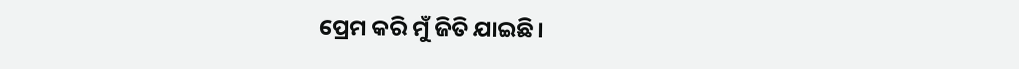ପ୍ରେମ କରି ମୁଁ ଜିତି ଯାଇଛି।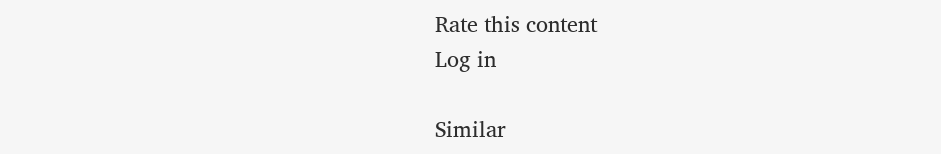Rate this content
Log in

Similar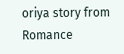oriya story from Romance